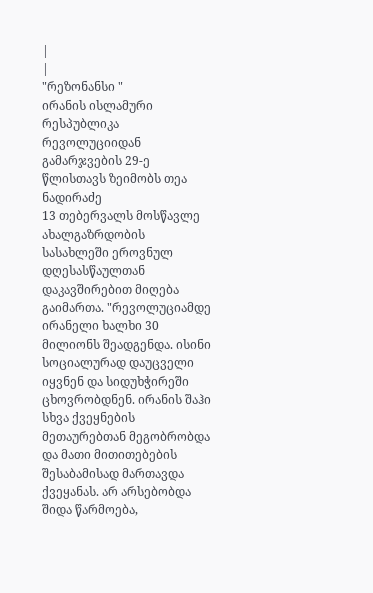|
|
"რეზონანსი "
ირანის ისლამური რესპუბლიკა რევოლუციიდან გამარჯვების 29-ე წლისთავს ზეიმობს თეა ნადირაძე
13 თებერვალს მოსწავლე ახალგაზრდობის სასახლეში ეროვნულ დღესასწაულთან დაკავშირებით მიღება გაიმართა. "რევოლუციამდე ირანელი ხალხი 30 მილიონს შეადგენდა. ისინი სოციალურად დაუცველი იყვნენ და სიდუხჭირეში ცხოვრობდნენ. ირანის შაჰი სხვა ქვეყნების მეთაურებთან მეგობრობდა და მათი მითითებების შესაბამისად მართავდა ქვეყანას. არ არსებობდა შიდა წარმოება,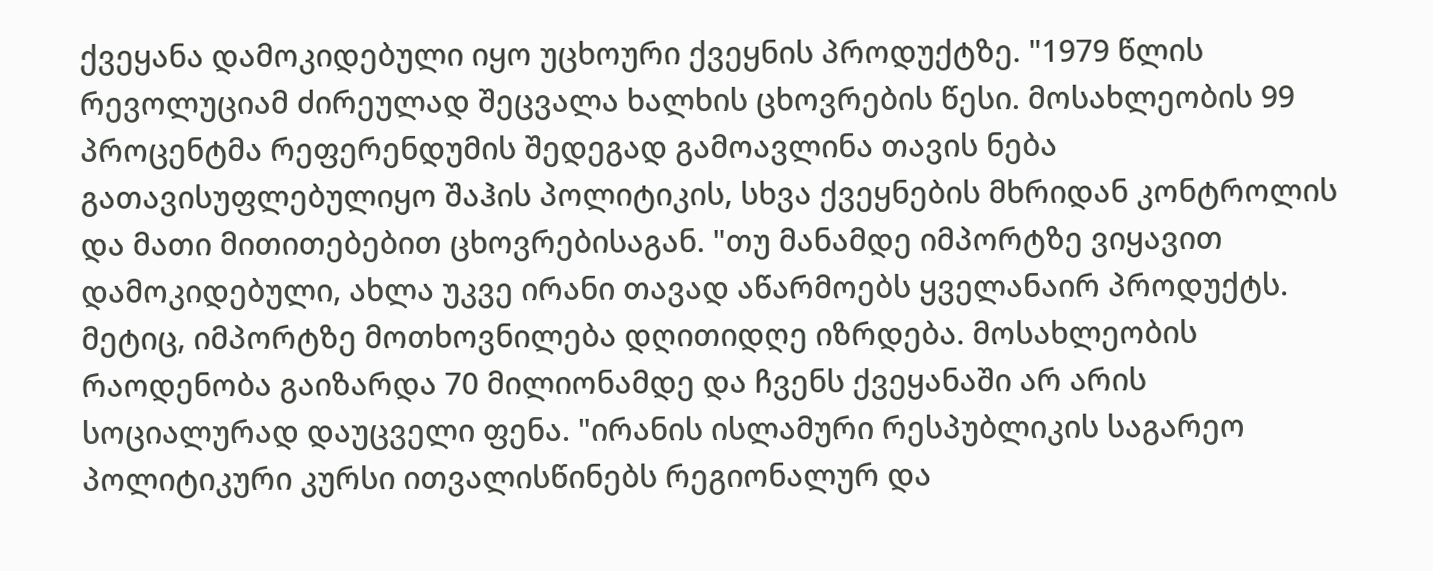ქვეყანა დამოკიდებული იყო უცხოური ქვეყნის პროდუქტზე. "1979 წლის რევოლუციამ ძირეულად შეცვალა ხალხის ცხოვრების წესი. მოსახლეობის 99 პროცენტმა რეფერენდუმის შედეგად გამოავლინა თავის ნება გათავისუფლებულიყო შაჰის პოლიტიკის, სხვა ქვეყნების მხრიდან კონტროლის და მათი მითითებებით ცხოვრებისაგან. "თუ მანამდე იმპორტზე ვიყავით დამოკიდებული, ახლა უკვე ირანი თავად აწარმოებს ყველანაირ პროდუქტს. მეტიც, იმპორტზე მოთხოვნილება დღითიდღე იზრდება. მოსახლეობის რაოდენობა გაიზარდა 70 მილიონამდე და ჩვენს ქვეყანაში არ არის სოციალურად დაუცველი ფენა. "ირანის ისლამური რესპუბლიკის საგარეო პოლიტიკური კურსი ითვალისწინებს რეგიონალურ და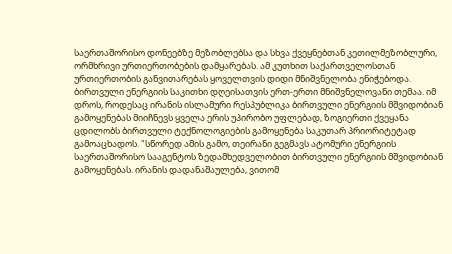საერთაშორისო დონეებზე მეზობლებსა და სხვა ქვეყნებთან კეთილმეზობლური, ორმხრივი ურთიერთობების დამყარებას. ამ კუთხით საქართველოსთან ურთიერთობის განვითარებას ყოველთვის დიდი მნიშვნელობა ენიჭებოდა. ბირთვული ენერგიის საკითხი დღეისათვის ერთ-ერთი მნიშვნელოვანი თემაა. იმ დროს, როდესაც ირანის ისლამური რესპუბლიკა ბირთვული ენერგიის მშვიდობიან გამოყენებას მიიჩნევს ყველა ერის უპირობო უფლებად, ზოგიერთი ქვეყანა ცდილობს ბირთვული ტექნოლოგიების გამოყენება საკუთარ პრიორიტეტად გამოაცხადოს. "სწორედ ამის გამო, თეირანი გეგმავს ატომური ენერგიის საერთაშორისო სააგენტოს ზედამხედველობით ბირთვული ენერგიის მშვიდობიან გამოყენებას. ირანის დადანაშაულება, ვითომ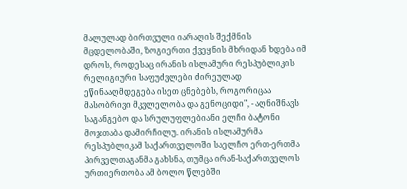მალულად ბირთვული იარაღის შექმნის მცდელობაში, ზოგიერთი ქვეყნის მხრიდან ხდება იმ დროს, როდესაც ირანის ისლამური რესპუბლიკის რელიგიური საფუძვლები ძირეულად ეწინააღმდეგება ისეთ ცნებებს, როგორიცაა მასობრივი მკვლელობა და გენოციდი", - აღნიშნავს საგანგებო და სრულუფლებიანი ელჩი ბატონი მოჯთაბა დამირჩილუ. ირანის ისლამურმა რესპუბლიკამ საქართველოში საელჩო ერთ-ერთმა პირველთაგანმა გახსნა, თუმცა ირან-საქართველოს ურთიერთობა ამ ბოლო წლებში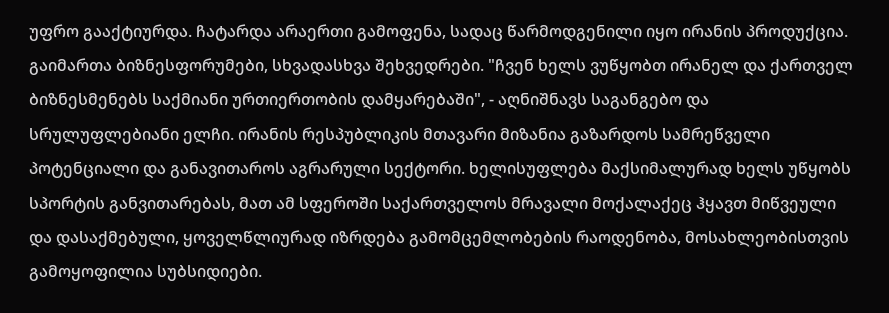უფრო გააქტიურდა. ჩატარდა არაერთი გამოფენა, სადაც წარმოდგენილი იყო ირანის პროდუქცია. გაიმართა ბიზნესფორუმები, სხვადასხვა შეხვედრები. "ჩვენ ხელს ვუწყობთ ირანელ და ქართველ ბიზნესმენებს საქმიანი ურთიერთობის დამყარებაში", - აღნიშნავს საგანგებო და სრულუფლებიანი ელჩი. ირანის რესპუბლიკის მთავარი მიზანია გაზარდოს სამრეწველი პოტენციალი და განავითაროს აგრარული სექტორი. ხელისუფლება მაქსიმალურად ხელს უწყობს სპორტის განვითარებას, მათ ამ სფეროში საქართველოს მრავალი მოქალაქეც ჰყავთ მიწვეული და დასაქმებული, ყოველწლიურად იზრდება გამომცემლობების რაოდენობა, მოსახლეობისთვის გამოყოფილია სუბსიდიები.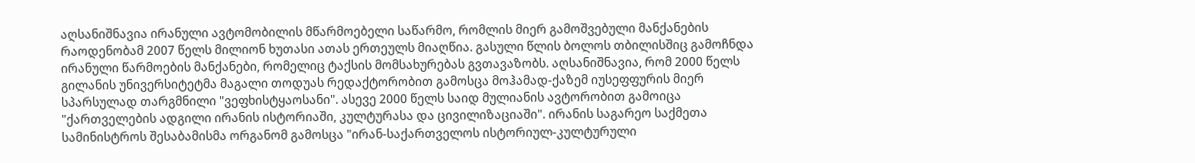აღსანიშნავია ირანული ავტომობილის მწარმოებელი საწარმო, რომლის მიერ გამოშვებული მანქანების რაოდენობამ 2007 წელს მილიონ ხუთასი ათას ერთეულს მიაღწია. გასული წლის ბოლოს თბილისშიც გამოჩნდა ირანული წარმოების მანქანები, რომელიც ტაქსის მომსახურებას გვთავაზობს. აღსანიშნავია, რომ 2000 წელს გილანის უნივერსიტეტმა მაგალი თოდუას რედაქტორობით გამოსცა მოჰამად-ქაზემ იუსეფფურის მიერ სპარსულად თარგმნილი "ვეფხისტყაოსანი". ასევე 2000 წელს საიდ მულიანის ავტორობით გამოიცა "ქართველების ადგილი ირანის ისტორიაში, კულტურასა და ცივილიზაციაში". ირანის საგარეო საქმეთა სამინისტროს შესაბამისმა ორგანომ გამოსცა "ირან-საქართველოს ისტორიულ-კულტურული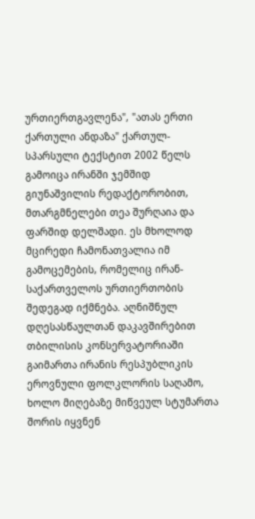ურთიერთგავლენა", "ათას ერთი ქართული ანდაზა" ქართულ-სპარსული ტექსტით 2002 წელს გამოიცა ირანში ჯემშიდ გიუნაშვილის რედაქტორობით, მთარგმნელები თეა შურღაია და ფარშიდ დელშადი. ეს მხოლოდ მცირედი ჩამონათვალია იმ გამოცემების, რომელიც ირან-საქართველოს ურთიერთობის შედეგად იქმნება. აღნიშნულ დღესასწაულთან დაკავშირებით თბილისის კონსერვატორიაში გაიმართა ირანის რესპუბლიკის ეროვნული ფოლკლორის საღამო, ხოლო მიღებაზე მიწვეულ სტუმართა შორის იყვნენ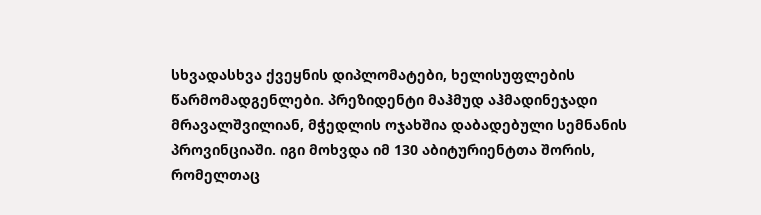სხვადასხვა ქვეყნის დიპლომატები, ხელისუფლების წარმომადგენლები. პრეზიდენტი მაჰმუდ აჰმადინეჯადი მრავალშვილიან, მჭედლის ოჯახშია დაბადებული სემნანის პროვინციაში. იგი მოხვდა იმ 130 აბიტურიენტთა შორის, რომელთაც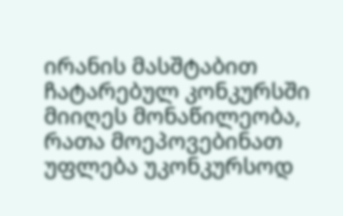ირანის მასშტაბით ჩატარებულ კონკურსში მიიღეს მონაწილეობა, რათა მოეპოვებინათ უფლება უკონკურსოდ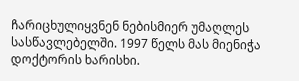ჩარიცხულიყვნენ ნებისმიერ უმაღლეს სასწავლებელში. 1997 წელს მას მიენიჭა დოქტორის ხარისხი.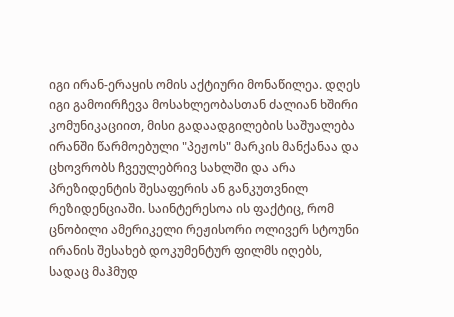იგი ირან-ერაყის ომის აქტიური მონაწილეა. დღეს იგი გამოირჩევა მოსახლეობასთან ძალიან ხშირი კომუნიკაციით, მისი გადაადგილების საშუალება ირანში წარმოებული "პეჟოს" მარკის მანქანაა და ცხოვრობს ჩვეულებრივ სახლში და არა პრეზიდენტის შესაფერის ან განკუთვნილ რეზიდენციაში. საინტერესოა ის ფაქტიც, რომ ცნობილი ამერიკელი რეჟისორი ოლივერ სტოუნი ირანის შესახებ დოკუმენტურ ფილმს იღებს, სადაც მაჰმუდ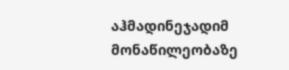აჰმადინეჯადიმ მონაწილეობაზე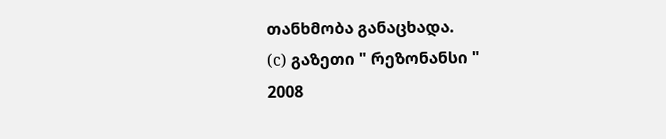თანხმობა განაცხადა.
(c) გაზეთი " რეზონანსი "
2008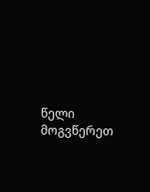წელი მოგვწერეთ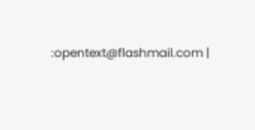:opentext@flashmail.com |